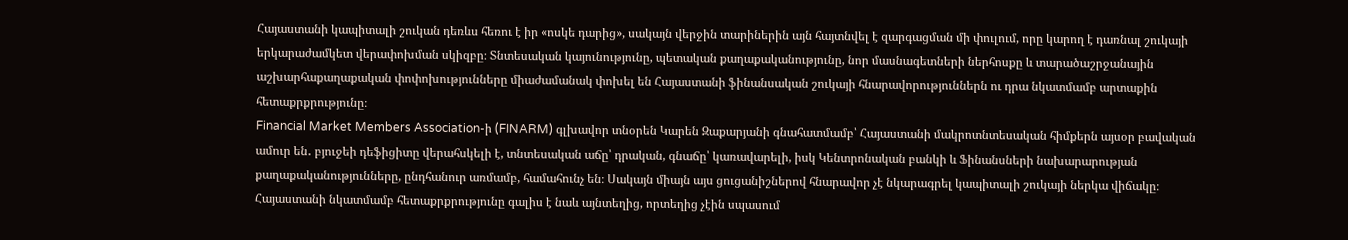Հայաստանի կապիտալի շուկան դեռևս հեռու է իր «ոսկե դարից», սակայն վերջին տարիներին այն հայտնվել է զարգացման մի փուլում, որը կարող է դառնալ շուկայի երկարաժամկետ վերափոխման սկիզբը։ Տնտեսական կայունությունը, պետական քաղաքականությունը, նոր մասնագետների ներհոսքը և տարածաշրջանային աշխարհաքաղաքական փոփոխությունները միաժամանակ փոխել են Հայաստանի ֆինանսական շուկայի հնարավորություններն ու դրա նկատմամբ արտաքին հետաքրքրությունը։
Financial Market Members Association-ի (FINARM) գլխավոր տնօրեն Կարեն Զաքարյանի գնահատմամբ՝ Հայաստանի մակրոտնտեսական հիմքերն այսօր բավական ամուր են․ բյուջեի դեֆիցիտը վերահսկելի է, տնտեսական աճը՝ դրական, գնաճը՝ կառավարելի, իսկ Կենտրոնական բանկի և Ֆինանսների նախարարության քաղաքականությունները, ընդհանուր առմամբ, համահունչ են։ Սակայն միայն այս ցուցանիշներով հնարավոր չէ նկարագրել կապիտալի շուկայի ներկա վիճակը։
Հայաստանի նկատմամբ հետաքրքրությունը գալիս է նաև այնտեղից, որտեղից չէին սպասում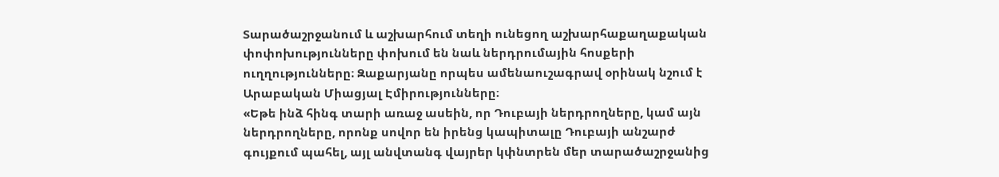Տարածաշրջանում և աշխարհում տեղի ունեցող աշխարհաքաղաքական փոփոխությունները փոխում են նաև ներդրումային հոսքերի ուղղությունները։ Զաքարյանը որպես ամենաուշագրավ օրինակ նշում է Արաբական Միացյալ Էմիրությունները։
«Եթե ինձ հինգ տարի առաջ ասեին, որ Դուբայի ներդրողները, կամ այն ներդրողները, որոնք սովոր են իրենց կապիտալը Դուբայի անշարժ գույքում պահել, այլ անվտանգ վայրեր կփնտրեն մեր տարածաշրջանից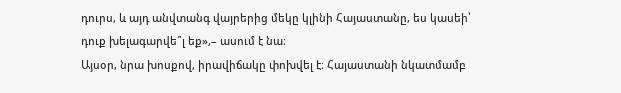դուրս, և այդ անվտանգ վայրերից մեկը կլինի Հայաստանը, ես կասեի՝ դուք խելագարվե՞լ եք»,– ասում է նա։
Այսօր, նրա խոսքով, իրավիճակը փոխվել է։ Հայաստանի նկատմամբ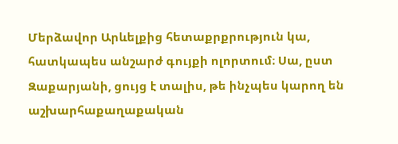Մերձավոր Արևելքից հետաքրքրություն կա, հատկապես անշարժ գույքի ոլորտում։ Սա, ըստ Զաքարյանի, ցույց է տալիս, թե ինչպես կարող են աշխարհաքաղաքական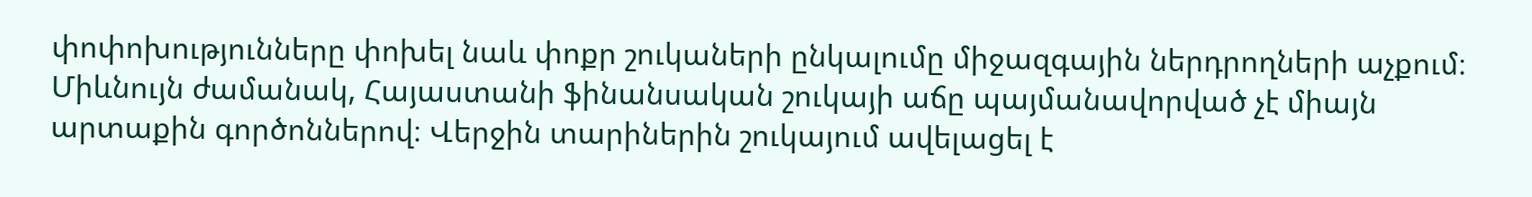փոփոխությունները փոխել նաև փոքր շուկաների ընկալումը միջազգային ներդրողների աչքում։
Միևնույն ժամանակ, Հայաստանի ֆինանսական շուկայի աճը պայմանավորված չէ միայն արտաքին գործոններով։ Վերջին տարիներին շուկայում ավելացել է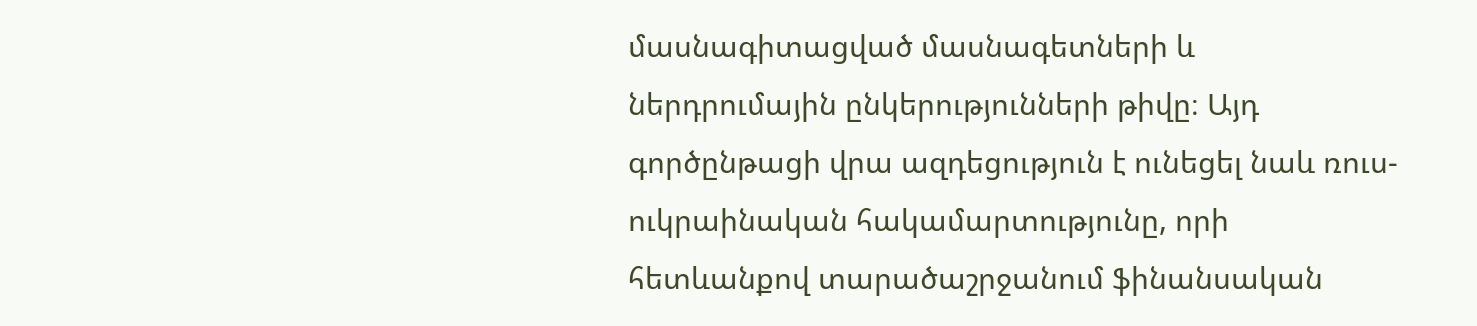մասնագիտացված մասնագետների և ներդրումային ընկերությունների թիվը։ Այդ գործընթացի վրա ազդեցություն է ունեցել նաև ռուս-ուկրաինական հակամարտությունը, որի հետևանքով տարածաշրջանում ֆինանսական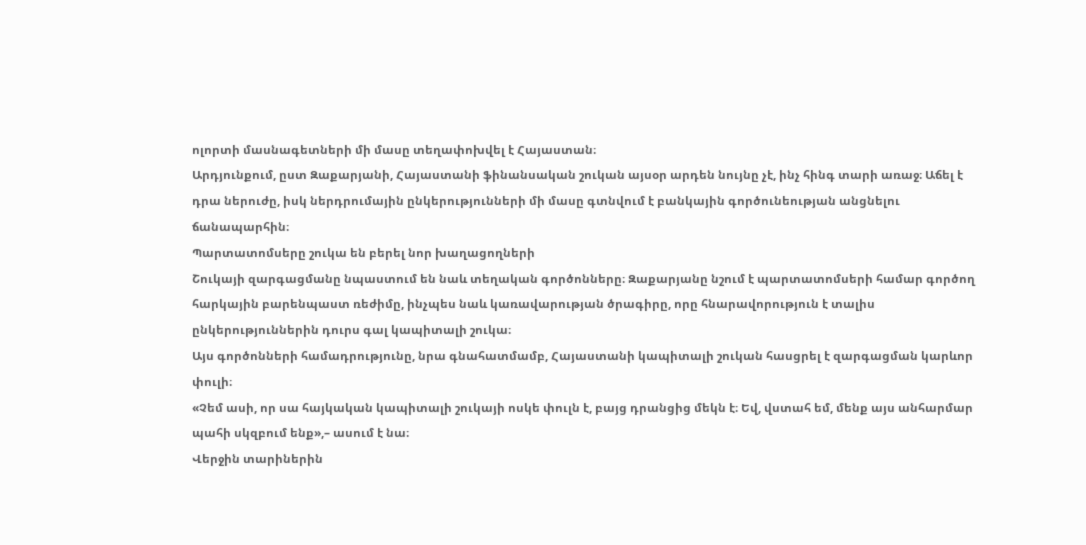ոլորտի մասնագետների մի մասը տեղափոխվել է Հայաստան։
Արդյունքում, ըստ Զաքարյանի, Հայաստանի ֆինանսական շուկան այսօր արդեն նույնը չէ, ինչ հինգ տարի առաջ։ Աճել է դրա ներուժը, իսկ ներդրումային ընկերությունների մի մասը գտնվում է բանկային գործունեության անցնելու ճանապարհին։
Պարտատոմսերը շուկա են բերել նոր խաղացողների
Շուկայի զարգացմանը նպաստում են նաև տեղական գործոնները։ Զաքարյանը նշում է պարտատոմսերի համար գործող հարկային բարենպաստ ռեժիմը, ինչպես նաև կառավարության ծրագիրը, որը հնարավորություն է տալիս ընկերություններին դուրս գալ կապիտալի շուկա։
Այս գործոնների համադրությունը, նրա գնահատմամբ, Հայաստանի կապիտալի շուկան հասցրել է զարգացման կարևոր փուլի։
«Չեմ ասի, որ սա հայկական կապիտալի շուկայի ոսկե փուլն է, բայց դրանցից մեկն է։ Եվ, վստահ եմ, մենք այս անհարմար պահի սկզբում ենք»,– ասում է նա։
Վերջին տարիներին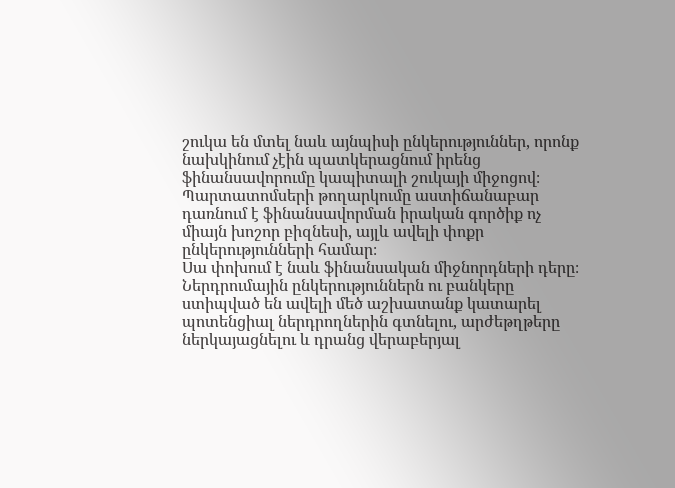շուկա են մտել նաև այնպիսի ընկերություններ, որոնք նախկինում չէին պատկերացնում իրենց ֆինանսավորումը կապիտալի շուկայի միջոցով։ Պարտատոմսերի թողարկումը աստիճանաբար դառնում է ֆինանսավորման իրական գործիք ոչ միայն խոշոր բիզնեսի, այլև ավելի փոքր ընկերությունների համար։
Սա փոխում է նաև ֆինանսական միջնորդների դերը։ Ներդրումային ընկերություններն ու բանկերը ստիպված են ավելի մեծ աշխատանք կատարել պոտենցիալ ներդրողներին գտնելու, արժեթղթերը ներկայացնելու և դրանց վերաբերյալ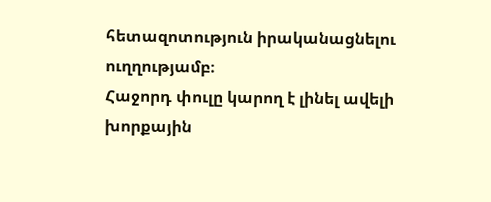հետազոտություն իրականացնելու ուղղությամբ։
Հաջորդ փուլը կարող է լինել ավելի խորքային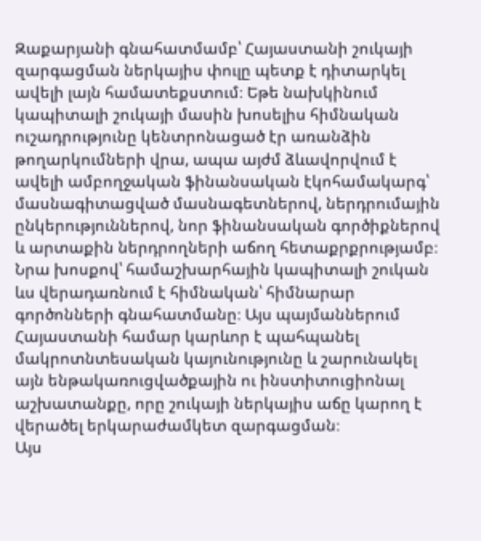Զաքարյանի գնահատմամբ՝ Հայաստանի շուկայի զարգացման ներկայիս փուլը պետք է դիտարկել ավելի լայն համատեքստում։ Եթե նախկինում կապիտալի շուկայի մասին խոսելիս հիմնական ուշադրությունը կենտրոնացած էր առանձին թողարկումների վրա, ապա այժմ ձևավորվում է ավելի ամբողջական ֆինանսական էկոհամակարգ՝ մասնագիտացված մասնագետներով, ներդրումային ընկերություններով, նոր ֆինանսական գործիքներով և արտաքին ներդրողների աճող հետաքրքրությամբ։
Նրա խոսքով՝ համաշխարհային կապիտալի շուկան ևս վերադառնում է հիմնական՝ հիմնարար գործոնների գնահատմանը։ Այս պայմաններում Հայաստանի համար կարևոր է պահպանել մակրոտնտեսական կայունությունը և շարունակել այն ենթակառուցվածքային ու ինստիտուցիոնալ աշխատանքը, որը շուկայի ներկայիս աճը կարող է վերածել երկարաժամկետ զարգացման։
Այս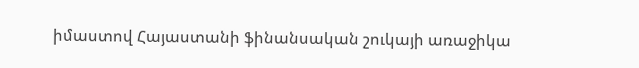իմաստով Հայաստանի ֆինանսական շուկայի առաջիկա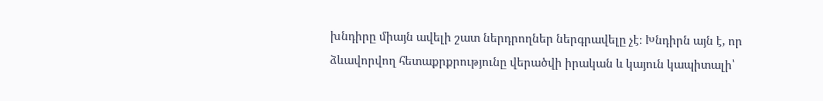խնդիրը միայն ավելի շատ ներդրողներ ներգրավելը չէ։ Խնդիրն այն է, որ ձևավորվող հետաքրքրությունը վերածվի իրական և կայուն կապիտալի՝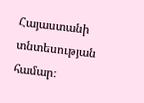Հայաստանի տնտեսության համար։